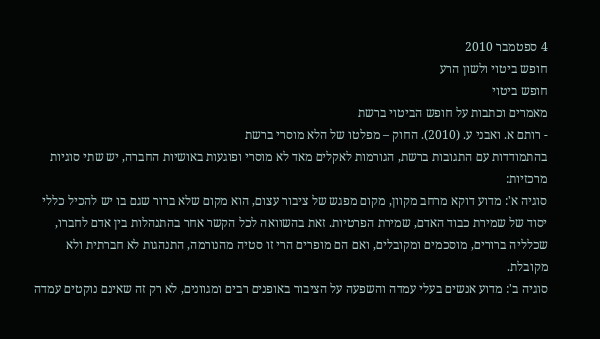4 ספטמבר 2010
חופש ביטוי ולשון הרע
חופש ביטוי
מאמרים וכתבות על חופש הביטוי ברשת
- רותם א. ואבני ע. (2010). החוק – מפלטו של הלא מוסרי ברשת
בהתמודדות עם התגובות ברשת, הגורמות לאקלים מאד לא מוסרי ופוגעות באושיות החברה, יש שתי סוגיות מרכזיות:
סוגיה א': מדוע דוקא מרחב מקוון, מקום מפגש של ציבור עצום, הוא מקום שלא ברור שגם בו יש להכיל כללי יסוד של שמירת כבוד האדם, שמירת הפרטיות. זאת בהשוואה לכל הקשר אחר בהתנהלות בין אדם לחברו, שכלליה ברורים, מוסכמים ומקובלים, ואם הם מופרים הרי זו סטיה מהנורמה, התנהגות לא חברתית ולא מקובלת.
סוגיה ב': מדוע אנשים בעלי עמדה והשפעה על הציבור באופנים רבים ומגוונים, לא רק זה שאינם נוקטים עמדה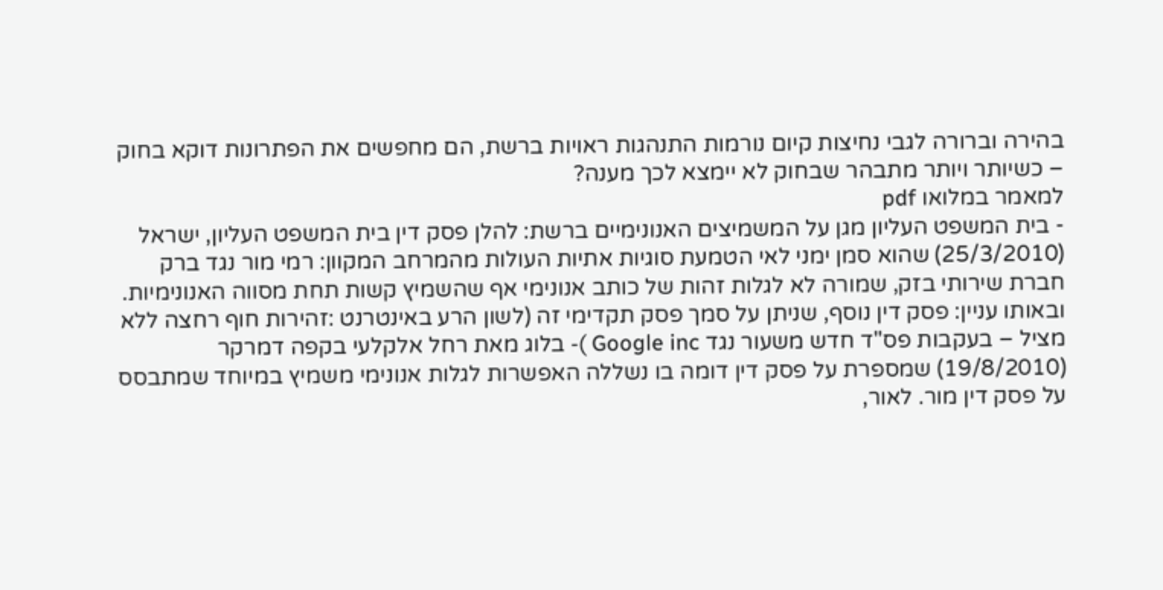בהירה וברורה לגבי נחיצות קיום נורמות התנהגות ראויות ברשת, הם מחפשים את הפתרונות דוקא בחוק – כשיותר ויותר מתבהר שבחוק לא יימצא לכך מענה?
למאמר במלואו pdf
- בית המשפט העליון מגן על המשמיצים האנונימיים ברשת: להלן פסק דין בית המשפט העליון, ישראל (25/3/2010) שהוא סמן ימני לאי הטמעת סוגיות אתיות העולות מהמרחב המקוון: רמי מור נגד ברק חברת שירותי בזק, שמורה לא לגלות זהות של כותב אנונימי אף שהשמיץ קשות תחת מסווה האנונימיות. ובאותו עניין: פסק דין נוסף, שניתן על סמך פסק תקדימי זה (לשון הרע באינטרנט :זהירות חוף רחצה ללא מציל – בעקבות פס"ד חדש משעור נגד Google inc )- בלוג מאת רחל אלקלעי בקפה דמרקר (19/8/2010) שמספרת על פסק דין דומה בו נשללה האפשרות לגלות אנונימי משמיץ במיוחד שמתבסס על פסק דין מור. לאור,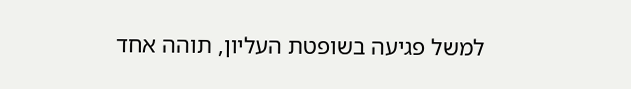למשל פגיעה בשופטת העליון, תוהה אחד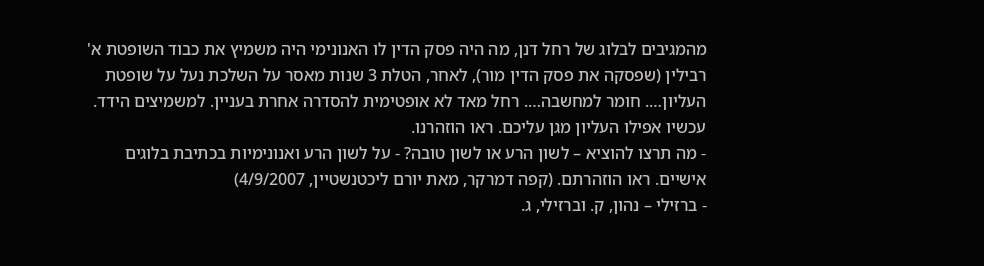מהמגיבים לבלוג של רחל דנן, מה היה פסק הדין לו האנונימי היה משמיץ את כבוד השופטת א' רבילין (שפסקה את פסק הדין מור), לאחר, הטלת 3 שנות מאסר על השלכת נעל על שופטת העליון…. חומר למחשבה…. רחל מאד לא אופטימית להסדרה אחרת בעניין. למשמיצים הידד. עכשיו אפילו העליון מגן עליכם. ראו הוזהרנו.
- מה תרצו להוציא – לשון הרע או לשון טובה? - על לשון הרע ואנונימיות בכתיבת בלוגים אישיים. ראו הוזהרתם. (קפה דמרקר, מאת יורם ליכטנשטיין, 4/9/2007)
- ברזילי – נהון, ק. וברזילי, ג.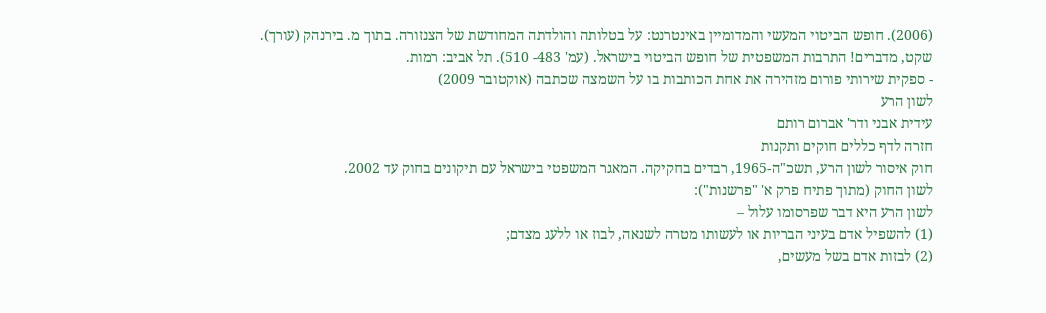(2006). חופש הביטוי המעשי והמדומיין באינטרנט: על בטלותה והולדתה המחודשת של הצנזורה. בתוך מ. בירנהק (עורך). שקט, מדברים! התרבות המשפטית של חופש הביטוי בישראל. (עמ' 483- 510). תל אביב: רמות.
- ספקית שירותי פורום מזהירה את אחת הכותבות בו על השמצה שכתבה (אוקטובר 2009)
לשון הרע
עידית אבני ודר' אברום רותם
חזרה לדף כללים חוקים ותקנות
חוק איסור לשון הרע, תשכ"ה-1965, רבדים בחקיקה. המאגר המשפטי בישראל עם תיקונים בחוק עד 2002.
לשון החוק (מתוך פתיח פרק א' "פרשנות"):
לשון הרע היא דבר שפרסומו עלול –
(1) להשפיל אדם בעיני הבריות או לעשותו מטרה לשנאה, לבוז או ללעג מצדם;
(2) לבזות אדם בשל מעשים,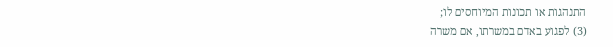התנהגות או תכונות המיוחסים לו;
(3) לפגוע באדם במשרתו, אם משרה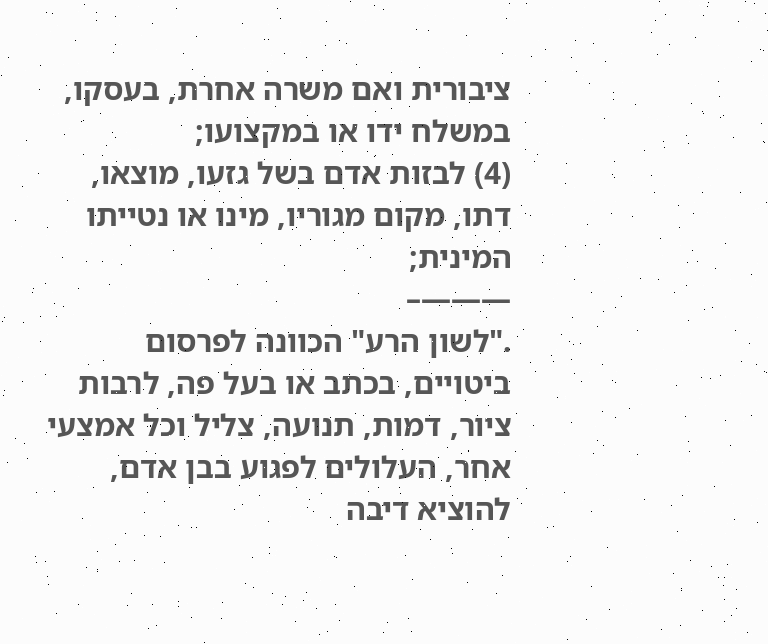ציבורית ואם משרה אחרת, בעסקו, במשלח ידו או במקצועו;
(4) לבזות אדם בשל גזעו, מוצאו, דתו, מקום מגוריו, מינו או נטייתו המינית;
———–
."לשון הרע" הכוונה לפרסום ביטויים, בכתב או בעל פה, לרבות ציור, דמות, תנועה, צליל וכל אמצעי אחר, העלולים לפגוע בבן אדם, להוציא דיבה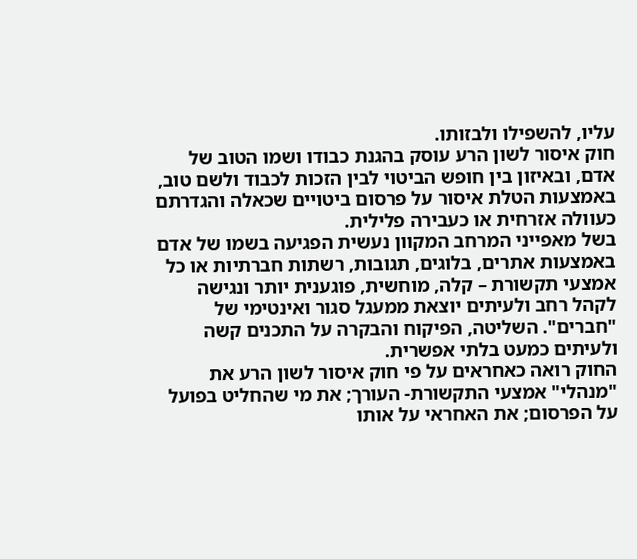עליו, להשפילו ולבזותו.
חוק איסור לשון הרע עוסק בהגנת כבודו ושמו הטוב של אדם, ובאיזון בין חופש הביטוי לבין הזכות לכבוד ולשם טוב, באמצעות הטלת איסור על פרסום ביטויים שכאלה והגדרתם כעוולה אזרחית או כעבירה פלילית.
בשל מאפייני המרחב המקוון נעשית הפגיעה בשמו של אדם באמצעות אתרים, בלוגים, תגובות, רשתות חברתיות או כל אמצעי תקשורת – קלה, מוחשית, פוגענית יותר ונגישה לקהל רחב ולעיתים יוצאת ממעגל סגור ואינטימי של "חברים". השליטה, הפיקוח והבקרה על התכנים קשה ולעיתים כמעט בלתי אפשרית.
החוק רואה כאחראים על פי חוק איסור לשון הרע את "מנהלי" אמצעי התקשורת- העורך; את מי שהחליט בפועל על הפרסום; את האחראי על אותו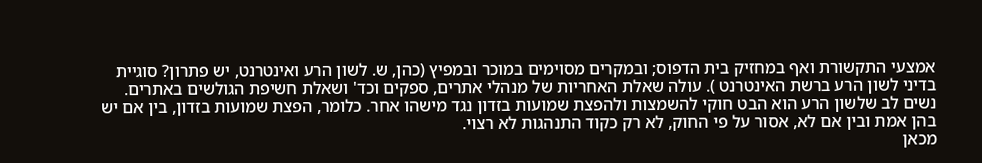אמצעי התקשורת ואף במחזיק בית הדפוס; ובמקרים מסוימים במוכר ובמפיץ (כהן, ש. לשון הרע ואינטרנט, יש פתרון? סוגיית בדיני לשון הרע ברשת האינטרנט ). עולה שאלת האחריות של מנהלי אתרים, ספקים וכד' ושאלת חשיפת הגולשים באתרים.
נשים לב שלשון הרע הוא הבט חוקי להשמצות ולהפצת שמועות בזדון נגד מישהו אחר. כלומר, הפצת שמועות בזדון, בין אם יש בהן אמת ובין אם לא, אסור על פי החוק, לא רק כקוד התנהגות לא רצוי.
מכאן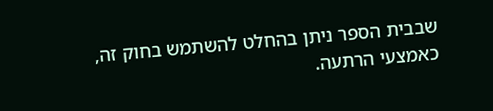שבבית הספר ניתן בהחלט להשתמש בחוק זה, כאמצעי הרתעה.